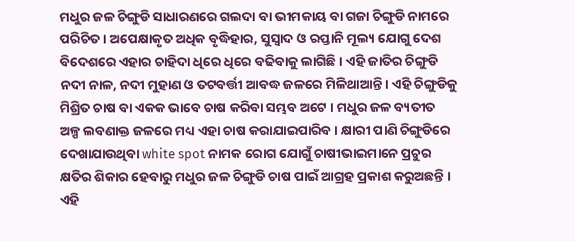ମଧୁର ଜଳ ଚିଙ୍ଗୁଡି ସାଧାରଣରେ ଗଲଦା ବା ଭୀମକାୟ ବା ଗଜା ଚିଙ୍ଗୁଡି ନାମରେ ପରିଚିତ । ଅପେକ୍ଷାକୃତ ଅଧିକ ବୃଦ୍ଧିହାର, ସୁସ୍ୱାଦ ଓ ରପ୍ତାନି ମୂଲ୍ୟ ଯୋଗୁ ଦେଶ ବିଦେଶରେ ଏହାର ଚାହିଦା ଧିରେ ଧିରେ ବଢିବାକୁ ଲାଗିଛି । ଏହି ଜାତିର ଚିଙ୍ଗୁଡି ନଦୀ ନାଳ, ନଦୀ ମୁହାଣ ଓ ତଟବର୍ତ୍ତୀ ଆବଦ୍ଧ ଜଳରେ ମିଳିଥାଆନ୍ତି । ଏହି ଚିଙ୍ଗୁଡିକୁ ମିଶ୍ରିତ ଚାଷ ବା ଏକକ ଭାବେ ଚାଷ କରିବା ସମ୍ଭବ ଅଟେ । ମଧୁର ଜଳ ବ୍ୟତୀତ ଅଳ୍ପ ଲବଣାକ୍ତ ଜଳରେ ମଧ୍ୟ ଏହା ଚାଷ କରାଯାଇପାରିବ । କ୍ଷାରୀ ପାଣି ଚିଙ୍ଗୁଡିରେ ଦେଖାଯାଉଥିବା white spot ନାମକ ରୋଗ ଯୋଗୁଁ ଚାଷୀଭାଇମାନେ ପ୍ରଚୁର କ୍ଷତିର ଶିକାର ହେବାରୁ ମଧୁର ଜଳ ଚିଙ୍ଗୁଡି ଚାଷ ପାଇଁ ଆଗ୍ରହ ପ୍ରକାଶ କରୁଅଛନ୍ତି । ଏହି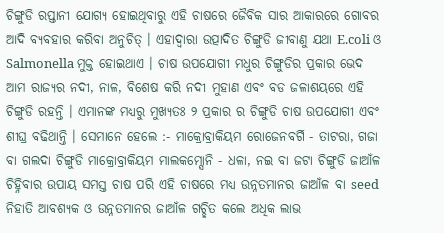ଚିଙ୍ଗୁଡି ରପ୍ତାନୀ ଯୋଗ୍ୟ ହୋଇଥିବାରୁ ଏହି ଚାଷରେ ଜୈବିକ ସାର ଆକାରରେ ଗୋବର ଆଦି ବ୍ୟବହାର କରିବା ଅନୁଚିତ୍ । ଏହାଦ୍ୱାରା ଉତ୍ପାଦିତ ଚିଙ୍ଗୁଡି ଜୀବାଣୁ ଯଥା E.coli ଓ Salmonella ମୁକ୍ତ ହୋଇଥାଏ । ଚାଷ ଉପଯୋଗୀ ମଧୁର ଚିଙ୍ଗୁଡିର ପ୍ରକାର ଭେଦ ଆମ ରାଜ୍ୟର ନଦୀ, ନାଳ, ବିଶେଷ କରି ନଦୀ ମୁହାଣ ଏବଂ ବଡ ଜଳାଶୟରେ ଏହି ଚିଙ୍ଗୁଡି ରହନ୍ତି । ଏମାନଙ୍କ ମଧ୍ୟରୁ ମୁଖ୍ୟତଃ ୨ ପ୍ରକାର ର ଚିଙ୍ଗୁଡି ଚାଷ ଉପଯୋଗୀ ଏବଂ ଶୀଘ୍ର ବଢିଥାନ୍ତି । ସେମାନେ ହେଲେ :- ମାକ୍ରୋବ୍ରାକିୟମ ରୋଜେନବର୍ଗି - ତାଟରା, ଗଜା ବା ଗଲଦା ଚିଙ୍ଗୁଡି ମାକ୍ରୋବ୍ରାକିୟମ ମାଲକମ୍ସୋନି - ଧଳା, ନଇ ବା ଜଟା ଚିଙ୍ଗୁଡି ଜାଆଁଳ ଚିହ୍ନିବାର ଉପାୟ ସମସ୍ତ ଚାଷ ପରି ଏହି ଚାଷରେ ମଧ୍ୟ ଉନ୍ନତମାନର ଜାଆଁଳ ବା seed ନିହାତି ଆବଶ୍ୟକ ଓ ଉନ୍ନତମାନର ଜାଆଁଳ ଗଚ୍ଛିତ କଲେ ଅଧିକ ଲାଭ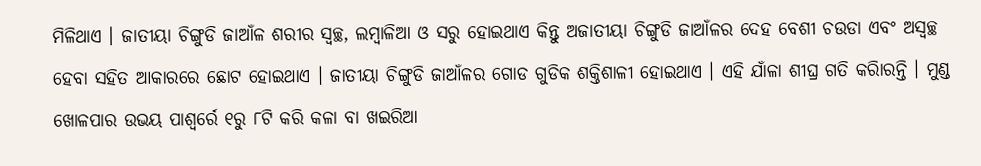ମିଳିଥାଏ । ଜାତୀୟା ଚିଙ୍ଗୁଡି ଜାଆଁଳ ଶରୀର ସ୍ୱଚ୍ଛ, ଲମ୍ବାଳିଆ ଓ ସରୁ ହୋଇଥାଏ କିନ୍ତୁ ଅଜାତୀୟା ଚିଙ୍ଗୁଡି ଜାଆଁଳର ଦେହ ବେଶୀ ଚଉଡା ଏବଂ ଅସ୍ୱଚ୍ଛ ହେବା ସହିତ ଆକାରରେ ଛୋଟ ହୋଇଥାଏ । ଜାତୀୟା ଚିଙ୍ଗୁଡି ଜାଆଁଳର ଗୋଡ ଗୁଡିକ ଶକ୍ତିଶାଳୀ ହୋଇଥାଏ । ଏହି ଯାଁଳା ଶୀଘ୍ର ଗତି କରିାରନ୍ତି । ମୁଣ୍ଡ ଖୋଳପାର ଉଭୟ ପାଶ୍ୱର୍ରେ ୧ରୁ ୮ଟି କରି କଳା ବା ଖଇରିଆ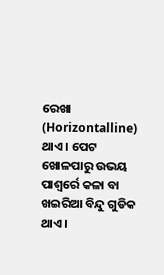ରେଖା (Horizontalline) ଥାଏ । ପେଟ ଖୋଳପାରୁ ଉଭୟ ପାଶ୍ୱର୍ରେ କଳା ବା ଖଇରିଆ ବିନ୍ଦୁ ଗୁଡିକ ଥାଏ ।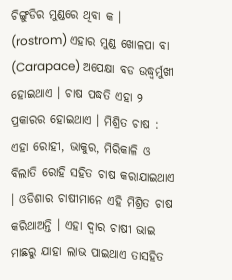ଚିଙ୍ଗୁଡିର ମୁଣ୍ଡରେ ଥିବା କ । (rostrom) ଏହାର ମୁଣ୍ଡ ଖୋଳପା ବା (Carapace) ଅପେକ୍ଷା ବଡ ଉଦ୍ଧ୍ୱର୍ମୁଖୀ ହୋଇଥାଏ । ଚାଷ ପଦ୍ଧତି ଏହା ୨ ପ୍ରକାରର ହୋଇଥାଏ । ମିଶ୍ରିତ ଚାଷ : ଏହା ରୋହୀ, ଭାକୁର, ମିରିକାଳି ଓ ବିଲାତି ରୋହି ସହିତ ଚାଷ କରାଯାଇଥାଏ । ଓଡିଶାର ଚାଷୀମାନେ ଏହି ମିଶ୍ରିତ ଚାଷ କରିଥାଅନ୍ତି । ଏହା ଦ୍ୱାର ଚାଷୀ ଭାଇ ମାଛରୁ ଯାହା ଲାଭ ପାଇଥାଏ ତାସହିତ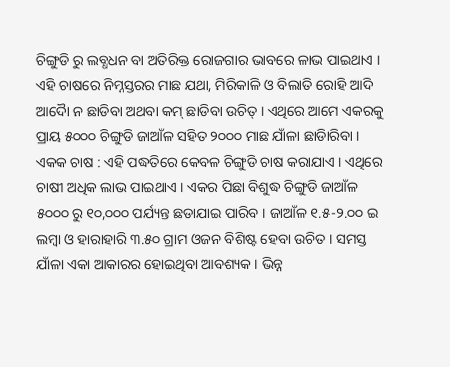ଚିଙ୍ଗୁଡି ରୁ ଲବ୍ଧଧନ ବା ଅତିରିକ୍ତ ରୋଜଗାର ଭାବରେ ଳାଭ ପାଇଥାଏ । ଏହି ଚାଷରେ ନିମ୍ନସ୍ତରର ମାଛ ଯଥା, ମିରିକାଳି ଓ ବିଲାତି ରୋହି ଆଦି ଆଦୈା ନ ଛାଡିବା ଅଥବା କମ୍ ଛାଡିବା ଉଚିତ୍ । ଏଥିରେ ଆମେ ଏକରକୁ ପ୍ରାୟ ୫୦୦୦ ଚିଙ୍ଗୁଡି ଜାଆଁଳ ସହିତ ୨୦୦୦ ମାଛ ଯାଁଳା ଛାଡିାରିବା । ଏକକ ଚାଷ : ଏହି ପଦ୍ଧତିରେ କେବଳ ଚିଙ୍ଗୁଡି ଚାଷ କରାଯାଏ । ଏଥିରେ ଚାଷୀ ଅଧିକ ଲାଭ ପାଇଥାଏ । ଏକର ପିଛା ବିଶୁଦ୍ଧ ଚିଙ୍ଗୁଡି ଜାଆଁଳ ୫୦୦୦ ରୁ ୧୦,୦୦୦ ପର୍ଯ୍ୟନ୍ତ ଛଡାଯାଇ ପାରିବ । ଜାଆଁଳ ୧.୫-୨.୦୦ ଇ ଲମ୍ବା ଓ ହାରାହାରି ୩.୫୦ ଗ୍ରାମ ଓଜନ ବିଶିଷ୍ଟ ହେବା ଉଚିତ । ସମସ୍ତ ଯାଁଳା ଏକା ଆକାରର ହୋଇଥିବା ଆବଶ୍ୟକ । ଭିନ୍ନ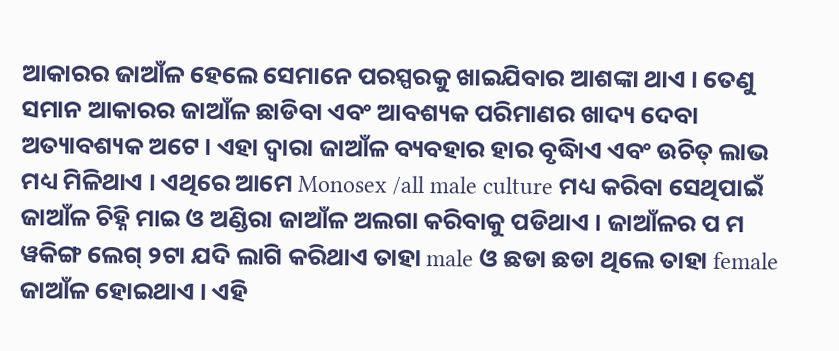ଆକାରର ଜାଆଁଳ ହେଲେ ସେମାନେ ପରସ୍ପରକୁ ଖାଇଯିବାର ଆଶଙ୍କା ଥାଏ । ତେଣୁ ସମାନ ଆକାରର ଜାଆଁଳ ଛାଡିବା ଏବଂ ଆବଶ୍ୟକ ପରିମାଣର ଖାଦ୍ୟ ଦେବା ଅତ୍ୟାବଶ୍ୟକ ଅଟେ । ଏହା ଦ୍ୱାରା ଜାଆଁଳ ବ୍ୟବହାର ହାର ବୃଦ୍ଧିାଏ ଏବଂ ଉଚିତ୍ ଲାଭ ମଧ୍ୟ ମିଳିଥାଏ । ଏଥିରେ ଆମେ Monosex /all male culture ମଧ୍ୟ କରିବା ସେଥିପାଇଁ ଜାଆଁଳ ଚିହ୍ନି ମାଇ ଓ ଅଣ୍ଡିରା ଜାଆଁଳ ଅଲଗା କରିବାକୁ ପଡିଥାଏ । ଜାଆଁଳର ପ ମ ୱକିଙ୍ଗ ଲେଗ୍ ୨ଟା ଯଦି ଲାଗି କରିଥାଏ ତାହା male ଓ ଛଡା ଛଡା ଥିଲେ ତାହା female ଜାଆଁଳ ହୋଇଥାଏ । ଏହି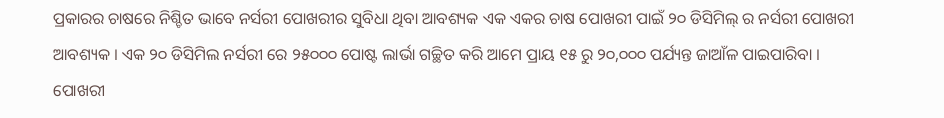ପ୍ରକାରର ଚାଷରେ ନିଶ୍ଚିତ ଭାବେ ନର୍ସରୀ ପୋଖରୀର ସୁବିଧା ଥିବା ଆବଶ୍ୟକ ଏକ ଏକର ଚାଷ ପୋଖରୀ ପାଇଁ ୨୦ ଡିସିମିଲ୍ ର ନର୍ସରୀ ପୋଖରୀ ଆବଶ୍ୟକ । ଏକ ୨୦ ଡିସିମିଲ ନର୍ସରୀ ରେ ୨୫୦୦୦ ପୋଷ୍ଟ ଲାର୍ଭା ଗଚ୍ଛିତ କରି ଆମେ ପ୍ରାୟ ୧୫ ରୁ ୨୦,୦୦୦ ପର୍ଯ୍ୟନ୍ତ ଜାଆଁଳ ପାଇପାରିବା । ପୋଖରୀ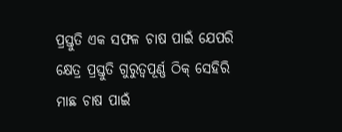ପ୍ରସ୍ତୁତି ଏକ ସଫଳ ଚାଷ ପାଇଁ ଯେପରି କ୍ଷେତ୍ର ପ୍ରସ୍ତୁତି ଗୁରୁତ୍ଵପୂର୍ଣ୍ଣ ଠିକ୍ ସେହିରି ମାଛ ଚାଷ ପାଇଁ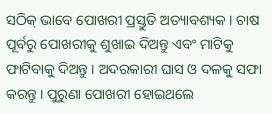ସଠିକ୍ ଭାବେ ପୋଖରୀ ପ୍ରସ୍ତୁତି ଅତ୍ୟାବଶ୍ୟକ । ଚାଷ ପୂର୍ବରୁ ପୋଖରୀକୁ ଶୁଖାଇ ଦିଅନ୍ତୁ ଏବଂ ମାଟିକୁ ଫାଟିବାକୁ ଦିଅନ୍ତୁ । ଅଦରକାରୀ ଘାସ ଓ ଦଳକୁ ସଫା କରନ୍ତୁ । ପୁରୁଣା ପୋଖରୀ ହୋଇଥଲେ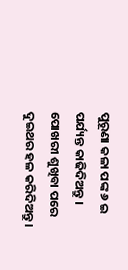ପୁରୂଣା କଳା ପଙ୍କ ୬ ଇ ପର୍ଯ୍ୟନ୍ତ କାଢିଦିଅନ୍ତୁ । ପୋଖରୀ ଶୁଖିବା ପରେ ଦୁଇଥର ହଳ କରିଦିଅନ୍ତୁ ।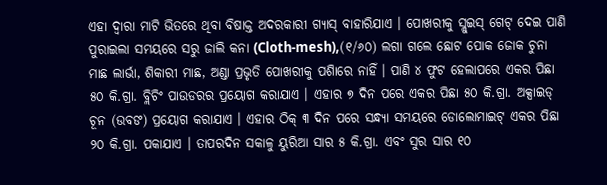ଏହା ଦ୍ୱାରା ମାଟି ଭିତରେ ଥିବା ବିଷାକ୍ତ ଅଦରକାରୀ ଗ୍ୟାସ୍ ବାହାରିଯାଏ । ପୋଖରୀକୁ ସ୍ଲୁଇସ୍ ଗେଟ୍ ଦେଇ ପାଣି ପୁରାଇଲା ସମୟରେ ସରୁ ଜାଲି କନା (Cloth-mesh),(୧/୬୦) ଲଗା ଗଲେ ଛୋଟ ପୋକ ଜୋକ ଚୁନା ମାଛ ଲାର୍ଭା, ଶିକାରୀ ମାଛ, ଅଣ୍ଡା ପ୍ରଭୃତି ପୋଖରୀକୁ ପଶିାରେ ନାହିଁ । ପାଣି ୪ ଫୁଟ ହେଲାପରେ ଏକର ପିଛା ୫୦ କି.ଗ୍ରା. ବ୍ଲିଚିଂ ପାଉଡରର ପ୍ରୟୋଗ କରାଯାଏ । ଏହାର ୭ ଦିନ ପରେ ଏକର ପିଛା ୫୦ କି.ଗ୍ରା. ଅକ୍ସାଇଡ୍ ଚୂନ (ଉବଙ) ପ୍ରୟୋଗ କରାଯାଏ । ଏହାର ଠିକ୍ ୩ ଦିନ ପରେ ସନ୍ଧ୍ୟା ସମୟରେ ଡୋଲୋମାଇଟ୍ ଏକର ପିଛା ୨୦ କି.ଗ୍ରା. ପକାଯାଏ । ତାପରଦିନ ସକାଳୁ ୟୁରିଆ ସାର ୫ କି.ଗ୍ରା. ଏବଂ ସୁର ସାର ୧୦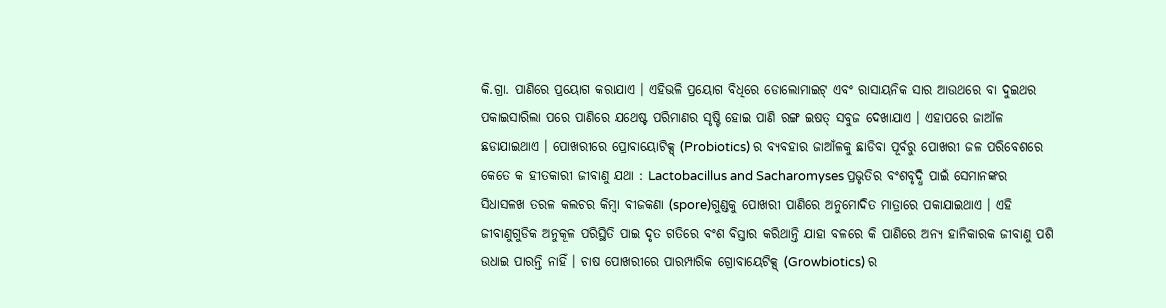କି.ଗ୍ରା. ପାଣିରେ ପ୍ରୟୋଗ କରାଯାଏ । ଏହିଭଳି ପ୍ରୟୋଗ ବିଧିରେ ଡୋଲୋମାଇଟ୍ ଏବଂ ରାସାୟନିକ ସାର ଆଉଥରେ ବା ଦୁଇଥର ପକାଇସାରିଲା ପରେ ପାଣିରେ ଯଥେଷ୍ଟ ପରିମାଣର ସୃଷ୍ଟି ହୋଇ ପାଣି ରଙ୍ଗ ଇଷତ୍ ସବୁଜ ଦେଖାଯାଏ । ଏହାପରେ ଜାଆଁଳ ଛଡାଯାଇଥାଏ । ପୋଖରୀରେ ପ୍ରୋବାୟୋଟିକ୍ସ୍ (Probiotics) ର ବ୍ୟବହାର ଜାଆଁଳକୁ ଛାଡିବା ପୂର୍ବରୁ ପୋଖରୀ ଜଳ ପରିବେଶରେ କେତେ କ ହୀତକାରୀ ଜୀବାଣୁ ଯଥା : Lactobacillus and Sacharomyses ପ୍ରଭୃତିର ବଂଶବୃଦ୍ଧି ପାଇଁ ସେମାନଙ୍କର ସିଧାସଳଖ ତରଳ କଲଚର କିମ୍ବା ବୀଜକଣା (spore)ଗୁଣ୍ଡକୁ ପୋଖରୀ ପାଣିରେ ଅନୁମୋଦିତ ମାତ୍ରାରେ ପକାଯାଇଥାଏ । ଏହି ଜୀବାଣୁଗୁଡିକ ଅନୁକୂଳ ପରିସ୍ଥିତି ପାଇ ଦୃତ ଗତିରେ ବଂଶ ବିସ୍ତାର କରିଥାନ୍ତି ଯାହା ବଳରେ କି ପାଣିରେ ଅନ୍ୟ ହାନିକାରକ ଜୀବାଣୁ ପଶି ଉଧାଇ ପାରନ୍ତି ନାହିଁ । ଚାଷ ପୋଖରୀରେ ପାରମ୍ପାରିକ ଗ୍ରୋବାୟେଟିକ୍ସ୍ (Growbiotics) ର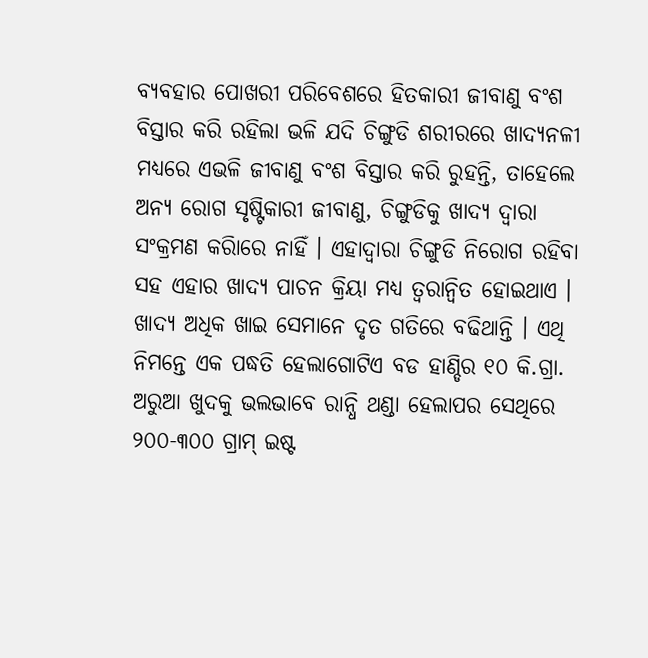ବ୍ୟବହାର ପୋଖରୀ ପରିବେଶରେ ହିତକାରୀ ଜୀବାଣୁ ବଂଶ ବିସ୍ତାର କରି ରହିଲା ଭଳି ଯଦି ଚିଙ୍ଗୁଡି ଶରୀରରେ ଖାଦ୍ୟନଳୀ ମଧ୍ୟରେ ଏଭଳି ଜୀବାଣୁ ବଂଶ ବିସ୍ତାର କରି ରୁହନ୍ତି, ତାହେଲେ ଅନ୍ୟ ରୋଗ ସୃଷ୍ଟିକାରୀ ଜୀବାଣୁ, ଚିଙ୍ଗୁଡିକୁ ଖାଦ୍ୟ ଦ୍ୱାରା ସଂକ୍ରମଣ କରିାରେ ନାହିଁ । ଏହାଦ୍ୱାରା ଚିଙ୍ଗୁଡି ନିରୋଗ ରହିବା ସହ ଏହାର ଖାଦ୍ୟ ପାଚନ କ୍ରିୟା ମଧ୍ୟ ତ୍ୱରାନ୍ୱିତ ହୋଇଥାଏ । ଖାଦ୍ୟ ଅଧିକ ଖାଇ ସେମାନେ ଦୃତ ଗତିରେ ବଢିଥାନ୍ତି । ଏଥି ନିମନ୍ତେ ଏକ ପଦ୍ଧତି ହେଲାଗୋଟିଏ ବଡ ହାଣ୍ଡିର ୧୦ କି.ଗ୍ରା. ଅରୁଆ ଖୁଦକୁ ଭଲଭାବେ ରାନ୍ଧି ଥଣ୍ଡା ହେଲାପର ସେଥିରେ ୨୦୦-୩୦୦ ଗ୍ରାମ୍ ଇଷ୍ଟ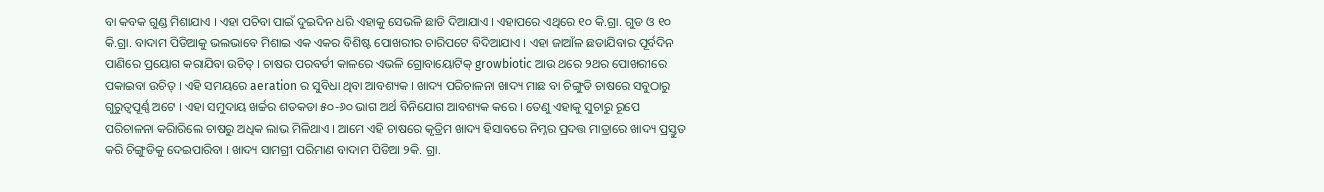ବା କବକ ଗୁଣ୍ଡ ମିଶାଯାଏ । ଏହା ପଚିବା ପାଇଁ ଦୁଇଦିନ ଧରି ଏହାକୁ ସେଭଳି ଛାଡି ଦିଆଯାଏ । ଏହାପରେ ଏଥିରେ ୧୦ କି.ଗ୍ରା. ଗୁଡ ଓ ୧୦ କି.ଗ୍ରା. ବାଦାମ ପିଡିଆକୁ ଭଲଭାବେ ମିଶାଇ ଏକ ଏକର ବିଶିଷ୍ଟ ପୋଖରୀର ଚାରିପଟେ ବିଦିଆଯାଏ । ଏହା ଜାଆଁଳ ଛଡାଯିବାର ପୂର୍ବଦିନ ପାଣିରେ ପ୍ରୟୋଗ କରାଯିବା ଉଚିତ୍ । ଚାଷର ପରବର୍ତୀ କାଳରେ ଏଭଳି ଗ୍ରୋବାୟୋଟିକ୍ growbiotic ଆଉ ଥରେ ୨ଥର ପୋଖରୀରେ ପକାଇବା ଉଚିତ୍ । ଏହି ସମୟରେ aeration ର ସୁବିଧା ଥିବା ଆବଶ୍ୟକ । ଖାଦ୍ୟ ପରିଚାଳନା ଖାଦ୍ୟ ମାଛ ବା ଚିଙ୍ଗୁଡି ଚାଷରେ ସବୁଠାରୁ ଗୁରୁତ୍ଵପୂର୍ଣ୍ଣ ଅଟେ । ଏହା ସମୁଦାୟ ଖର୍ଚ୍ଚର ଶତକଡା ୫୦-୬୦ ଭାଗ ଅର୍ଥ ବିନିଯୋଗ ଆବଶ୍ୟକ କରେ । ତେଣୁ ଏହାକୁ ସୁଚାରୁ ରୂପେ ପରିଚାଳନା କରିାରିଲେ ଚାଷରୁ ଅଧିକ ଲାଭ ମିଳିଥାଏ । ଆମେ ଏହି ଚାଷରେ କୃତ୍ରିମ ଖାଦ୍ୟ ହିସାବରେ ନିମ୍ନର ପ୍ରଦତ୍ତ ମାତ୍ରାରେ ଖାଦ୍ୟ ପ୍ରସ୍ତୁତ କରି ଚିଙ୍ଗୁଡିକୁ ଦେଇପାରିବା । ଖାଦ୍ୟ ସାମଗ୍ରୀ ପରିମାଣ ବାଦାମ ପିଡିଆ ୨କି. ଗ୍ରା.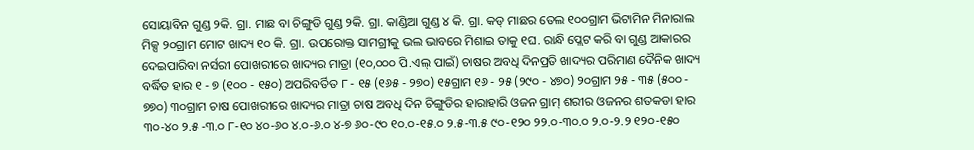ସୋୟାବିନ ଗୁଣ୍ଡ ୨କି. ଗ୍ରା. ମାଛ ବା ଚିଙ୍ଗୁଡି ଗୁଣ୍ଡ ୨କି. ଗ୍ରା. କାଣ୍ଡିଆ ଗୁଣ୍ଡ ୪ କି. ଗ୍ରା. କଡ୍ ମାଛର ତେଲ ୧୦୦ଗ୍ରାମ ଭିଟାମିନ ମିନାରାଲ ମିକ୍ସ ୨୦ଗ୍ରାମ ମୋଟ ଖାଦ୍ୟ ୧୦ କି. ଗ୍ରା. ଉପରୋକ୍ତ ସାମଗ୍ରୀକୁ ଭଲ ଭାବରେ ମିଶାଇ ତାକୁ ୧ଘ. ରାନ୍ଧି ପ୍ଲେଟ କରି ବା ଗୁଣ୍ଡ ଆକାରର ଦେଇପାରିବା ନର୍ସରୀ ପୋଖରୀରେ ଖାଦ୍ୟର ମାତ୍ରା (୧୦,୦୦୦ ପି.ଏଲ୍ ପାଇଁ) ଚାଷର ଅବଧି ଦିନପ୍ରତି ଖାଦ୍ୟର ପରିମାଣ ଦୈନିକ ଖାଦ୍ୟ ବର୍ଦ୍ଧିତ ହାର ୧ - ୭ (୧୦୦ - ୧୫୦) ଅପରିବର୍ତିତ ୮ - ୧୫ (୧୬୫ - ୨୭୦) ୧୫ଗ୍ରାମ ୧୬ - ୨୫ (୨୯୦ - ୪୭୦) ୨୦ଗ୍ରାମ ୨୫ - ୩୫ (୫୦୦ - ୭୭୦) ୩୦ଗ୍ରାମ ଚାଷ ପୋଖରୀରେ ଖାଦ୍ୟର ମାତ୍ରା ଚାଷ ଅବଧି ଦିନ ଚିଙ୍ଗୁଡିର ହାରାହାରି ଓଜନ ଗ୍ରାମ୍ ଶରୀର ଓଜନର ଶତକଡା ହାର ୩୦-୪୦ ୨.୫ -୩.୦ ୮-୧୦ ୪୦-୬୦ ୪.୦-୬.୦ ୪-୭ ୬୦-୯୦ ୧୦.୦-୧୫.୦ ୨.୫-୩.୫ ୯୦-୧୨୦ ୨୨.୦-୩୦.୦ ୨.୦-୨.୨ ୧୨୦-୧୫୦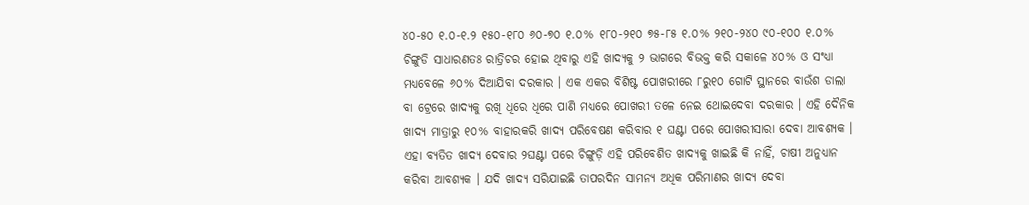୪୦-୫୦ ୧.୦-୧.୨ ୧୫୦-୧୮୦ ୬୦-୭୦ ୧.୦% ୧୮୦-୨୧୦ ୭୫-୮୫ ୧.୦% ୨୧୦-୨୪୦ ୯୦-୧୦୦ ୧.୦% ଚିଙ୍ଗୁଡି ସାଧାରଣତଃ ରାତ୍ରିଚର ହୋଇ ଥିବାରୁ ଏହି ଖାଦ୍ୟକୁ ୨ ଭାଗରେ ବିଭକ୍ତ କରି ସକାଳେ ୪୦% ଓ ସଂଧ୍ୟା ମଧ୍ୟବେଳେ ୬୦% ଦିଆଯିବା ଦରକାର । ଏକ ଏକର ବିଶିଷ୍ଟ ପୋଖରୀରେ ୮ରୁ୧୦ ଗୋଟି ସ୍ଥାନରେ ବାଉଁଶ ଡାଲା ବା ଟ୍ରେରେ ଖାଦ୍ୟକୁ ରଖି ଧିରେ ଧିରେ ପାଣି ମଧ୍ୟରେ ପୋଖରୀ ତଳେ ନେଇ ଥୋଇଦେବା ଦରକାର । ଏହି ଦୈନିକ ଖାଦ୍ୟ ମାତ୍ରାରୁ ୧୦% ବାହାରକରି ଖାଦ୍ୟ ପରିବେଷଣ କରିବାର ୧ ଘଣ୍ଟା ପରେ ପୋଖରୀସାରା ଦେବା ଆବଶ୍ୟକ । ଏହା ବ୍ୟତିତ ଖାଦ୍ୟ ଦେବାର ୨ଘଣ୍ଟା ପରେ ଚିଙ୍ଗୁଡ଼ି ଏହି ପରିବେଶିତ ଖାଦ୍ୟକୁ ଖାଇଛି କି ନାହିଁ, ଚାଷୀ ଅନୁଧ୍ୟାନ କରିବା ଆବଶ୍ୟକ । ଯଦି ଖାଦ୍ୟ ସରିଯାଇଛି ତାପରଦିନ ସାମନ୍ୟ ଅଧିକ ପରିମାଣର ଖାଦ୍ୟ ଦେବା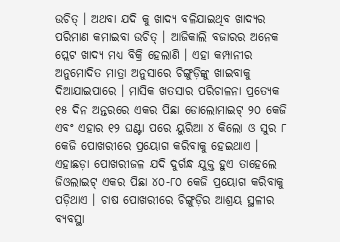ଉଚିତ୍ । ଅଥବା ଯଦି କୁ ଖାଦ୍ୟ ବଳିଯାଇଥିବ ଖାଦ୍ୟର ପରିମାଣ କମାଇବା ଉଚିତ୍ । ଆଜିକାଲି ବଜାରର ଅନେକ ପ୍ଲେଟ ଖାଦ୍ୟ ମଧ୍ୟ ବିକ୍ରି ହେଲାଣି । ଏହା କମ୍ପାନୀର ଅନୁମୋଦିତ ମାତ୍ରା ଅନୁସାରେ ଚିଙ୍ଗୁଡ଼ିଙ୍କୁ ଖାଇବାକୁ ଦିଆଯାଇପାରେ । ମାସିକ ଖତସାର ପରିଚାଳନା ପ୍ରତ୍ୟେକ ୧୫ ଦିନ ଅନ୍ତରରେ ଏକର ପିଛା ଡୋଲୋମାଇଟ୍ ୨୦ କେଜି ଏବଂ ଏହାର ୧୨ ଘଣ୍ଟା ପରେ ୟୁରିଆ ୪ କିଲୋ ଓ ସୁର ୮ କେଜି ପୋଖରୀରେ ପ୍ରୟୋଗ କରିବାକୁ ହେଇଥାଏ । ଏହାଛଡ଼ା ପୋଖରୀଜଳ ଯଦି ଦୁର୍ଗନ୍ଧ ଯୁକ୍ତ ହୁଏ ତାହେଲେ ଜିଓଲାଇଟ୍ ଏକର ପିଛା ୪୦-୮୦ କେଜି ପ୍ରୟୋଗ କରିବାକୁ ପଡ଼ିଥାଏ । ଚାଷ ପୋଖରୀରେ ଚିଙ୍ଗୁଡ଼ିର ଆଶ୍ରୟ ସ୍ଥଳୀର ବ୍ୟବସ୍ଥା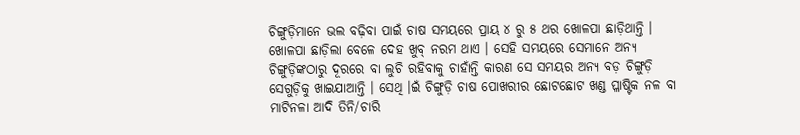ଚିଙ୍ଗୁଡ଼ିମାନେ ଭଲ ବଢ଼ିବା ପାଇଁ ଚାଷ ସମୟରେ ପ୍ରାୟ ୪ ରୁ ୫ ଥର ଖୋଳପା ଛାଡ଼ିଥାନ୍ତି । ଖୋଳପା ଛାଡ଼ିଲା ବେଳେ ଦେହ ଖୁବ୍ ନରମ ଥାଏ । ସେହି ସମୟରେ ସେମାନେ ଅନ୍ୟ ଚିଙ୍ଗୁଡ଼ିଙ୍କଠାରୁ ଦୂରରେ ବା ଲୁଚି ରହିବାକୁ ଚାହାଁନ୍ତି କାରଣ ସେ ସମୟର ଅନ୍ୟ ବଡ଼ ଚିଙ୍ଗୁଡ଼ି ସେଗୁଡ଼ିକୁ ଖାଇଯାଆନ୍ତି । ସେଥି ।ଇଁ ଚିଙ୍ଗୁଡ଼ି ଚାଷ ପୋଖରୀର ଛୋଟଛୋଟ ଖଣ୍ଡ ପ୍ଳାଷ୍ଟିକ ନଳ ବା ମାଟିନଳା ଆଦି ତିନି/ଚାରି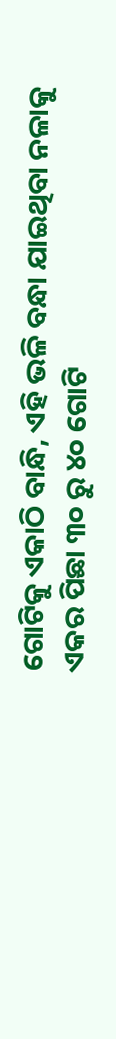ଗୋଟିକୁ ଏକାଠି ବାନ୍ଧି, ଏହି ଭଳି ବନ୍ଧା ଯାଇଥିବା ନଳାକୁ ଏକର ପିଛା ୩୦ ରୁ ୪୦ ଗୋଟି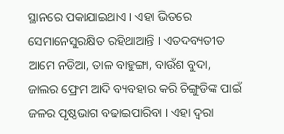ସ୍ଥାନରେ ପକାଯାଇଥାଏ । ଏହା ଭିତରେ ସେମାନେସୁରକ୍ଷିତ ରହିଥାଆନ୍ତି । ଏତଦବ୍ୟତୀତ ଆମେ ନଡିଆ, ତାଳ ବାହୁଙ୍ଗା, ବାଉଁଶ ବୁଦା, ଜାଲର ଫ୍ରେମ ଆଦି ବ୍ୟବହାର କରି ଚିଙ୍ଗୁଡିଙ୍କ ପାଇଁ ଜଳର ପୃଷ୍ଠଭାଗ ବଢାଇପାରିବା । ଏହା ଦ୍ୱରା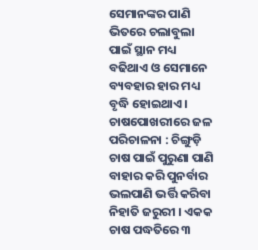ସେମାନଙ୍କର ପାଣି ଭିତରେ ଚଲାବୁଲା ପାଇଁ ସ୍ଥାନ ମଧ୍ୟ ବଢିଥାଏ ଓ ସେମାନେ ବ୍ୟବହାର ହାର ମଧ୍ୟ ବୃଦ୍ଧି ହୋଇଥାଏ । ଚାଷପୋଖରୀରେ ଜଳ ପରିଚାଳନା : ଚିଙ୍ଗୁଡ଼ି ଚାଷ ପାଇଁ ପୁରୁଣା ପାଣି ବାହାର କରି ପୁନର୍ବାର ଭଲପାଣି ଭର୍ତ୍ତି କରିବା ନିହାତି ଜରୁରୀ । ଏକକ ଚାଷ ପଦ୍ଧତିରେ ୩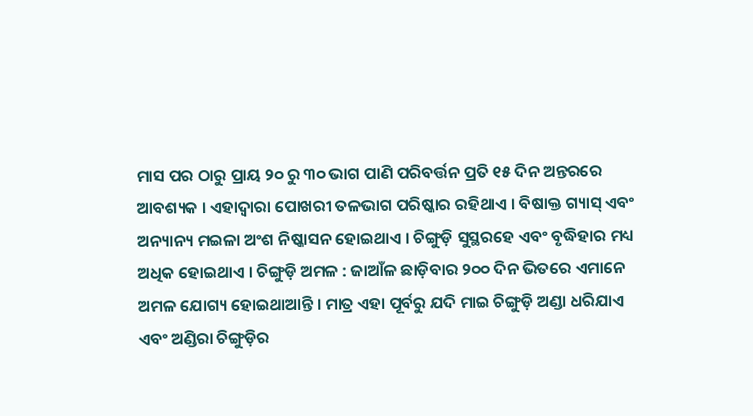ମାସ ପର ଠାରୁ ପ୍ରାୟ ୨୦ ରୁ ୩୦ ଭାଗ ପାଣି ପରିବର୍ତ୍ତନ ପ୍ରତି ୧୫ ଦିନ ଅନ୍ତରରେ ଆବଶ୍ୟକ । ଏହାଦ୍ୱାରା ପୋଖରୀ ତଳଭାଗ ପରିଷ୍କାର ରହିଥାଏ । ବିଷାକ୍ତ ଗ୍ୟାସ୍ ଏବଂ ଅନ୍ୟାନ୍ୟ ମଇଳା ଅଂଶ ନିଷ୍କାସନ ହୋଇଥାଏ । ଚିଙ୍ଗୁଡ଼ି ସୁସ୍ଥରହେ ଏବଂ ବୃଦ୍ଧିହାର ମଧ୍ୟ ଅଧିକ ହୋଇଥାଏ । ଚିଙ୍ଗୁଡ଼ି ଅମଳ : ଜାଆଁଳ ଛାଡ଼ିବାର ୨୦୦ ଦିନ ଭିତରେ ଏମାନେ ଅମଳ ଯୋଗ୍ୟ ହୋଇଥାଆନ୍ତି । ମାତ୍ର ଏହା ପୂର୍ବରୁ ଯଦି ମାଇ ଚିଙ୍ଗୁଡ଼ି ଅଣ୍ଡା ଧରିଯାଏ ଏବଂ ଅଣ୍ଡିରା ଚିଙ୍ଗୁଡ଼ିର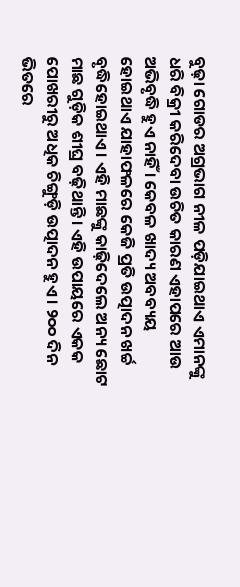ବୁଢ଼ା ଗୋଡର ଅଗ୍ରଭାଗ ନୀଳ ପଡ଼ିଯାଇଥାଏ ଏମାନଙ୍କୁ ଧରି ବିକ୍ରୀ କରିଦେବା ଉଚିତ କାରଣ ଏହାପରେ ଆଉ ଅଭିବୃଦ୍ଧି ହୁଏ ନାହିଁ । କେବଳ ଖାଦ୍ୟ ଅବବ୍ୟୟ ହୋଇଥାଏ ଯାହାଫଳରେ କେଜି ପ୍ରତି ଉତ୍ପାଦନ ଖର୍ଚ୍ଚ ବୃଦ୍ଧିହୋଇଥାଏ । ଏହି ମାଛଙ୍କୁ କାଢ଼ିଦେଲେ ଅନ୍ୟ ଛୋଟ ମାଛ ଗୁଡ଼ିକ ଶୀଘ୍ର ବଢ଼ିଥାନ୍ତି । ଏହି ଉପାୟରେ ଏକକ ପୋଖରୀରୁ ଅଧିକ ଚିଙ୍ଗୁଡ଼ି ଉତ୍ପାଦନ ହୁଏ । ୨୦୦ ଦିନ ଭିତରେ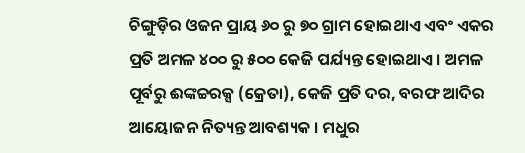ଚିଙ୍ଗୁଡ଼ିର ଓଜନ ପ୍ରାୟ ୬୦ ରୁ ୭୦ ଗ୍ରାମ ହୋଇଥାଏ ଏବଂ ଏକର ପ୍ରତି ଅମଳ ୪୦୦ ରୁ ୫୦୦ କେଜି ପର୍ଯ୍ୟନ୍ତ ହୋଇଥାଏ । ଅମଳ ପୂର୍ବରୁ ଈଙ୍କଚ୍ଚରକ୍ସ (କ୍ରେତା), କେଜି ପ୍ରତି ଦର, ବରଫ ଆଦିର ଆୟୋଜନ ନିତ୍ୟନ୍ତ ଆବଶ୍ୟକ । ମଧୁର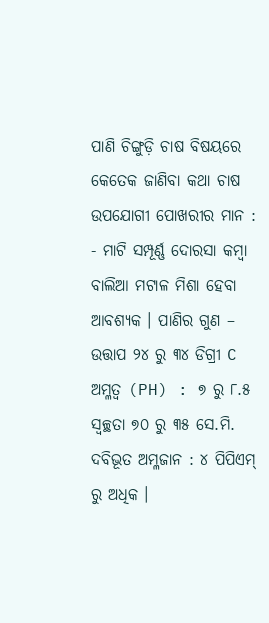ପାଣି ଚିଙ୍ଗୁଡ଼ି ଚାଷ ବିଷୟରେ କେତେକ ଜାଣିବା କଥା ଚାଷ ଉପଯୋଗୀ ପୋଖରୀର ମାନ : - ମାଟି ସମ୍ପୂର୍ଣ୍ଣ ଦୋରସା କମ୍ବା ବାଲିଆ ମଟାଳ ମିଶା ହେବା ଆବଶ୍ୟକ । ପାଣିର ଗୁଣ – ଉତ୍ତାପ ୨୪ ରୁ ୩୪ ଡିଗ୍ରୀ C ଅମ୍ଳତ୍ୱ (PH) : ୭ ରୁ ୮.୫ ସ୍ୱଚ୍ଛତା ୭୦ ରୁ ୩୫ ସେ.ମି. ଦବିଭୂତ ଅମ୍ଳଜାନ : ୪ ପିପିଏମ୍ ରୁ ଅଧିକ ।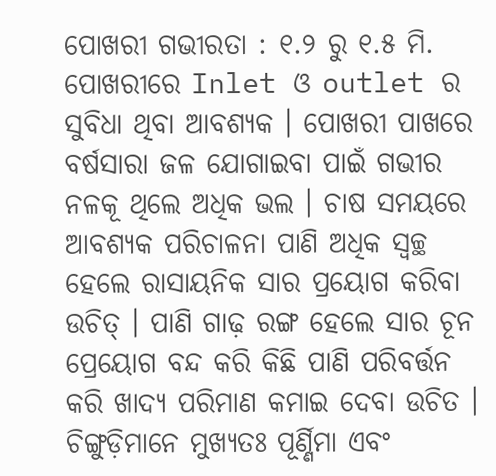ପୋଖରୀ ଗଭୀରତା : ୧.୨ ରୁ ୧.୫ ମି. ପୋଖରୀରେ Inlet ଓ outlet ର ସୁବିଧା ଥିବା ଆବଶ୍ୟକ । ପୋଖରୀ ପାଖରେ ବର୍ଷସାରା ଜଳ ଯୋଗାଇବା ପାଇଁ ଗଭୀର ନଳକୂ ଥିଲେ ଅଧିକ ଭଲ । ଚାଷ ସମୟରେ ଆବଶ୍ୟକ ପରିଚାଳନା ପାଣି ଅଧିକ ସ୍ୱଚ୍ଛ ହେଲେ ରାସାୟନିକ ସାର ପ୍ରୟୋଗ କରିବା ଉଚିତ୍ । ପାଣି ଗାଢ଼ ରଙ୍ଗ ହେଲେ ସାର ଚୂନ ପ୍ରେୟୋଗ ବନ୍ଦ କରି କିଛି ପାଣି ପରିବର୍ତ୍ତନ କରି ଖାଦ୍ୟ ପରିମାଣ କମାଇ ଦେବା ଉଚିତ । ଚିଙ୍ଗୁଡ଼ିମାନେ ମୁଖ୍ୟତଃ ପୂର୍ଣ୍ଣିମା ଏବଂ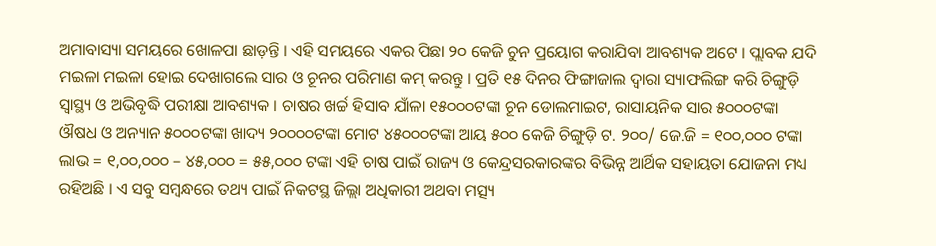ଅମାବାସ୍ୟା ସମୟରେ ଖୋଳପା ଛାଡ଼ନ୍ତି । ଏହି ସମୟରେ ଏକର ପିଛା ୨୦ କେଜି ଚୁନ ପ୍ରୟୋଗ କରାଯିବା ଆବଶ୍ୟକ ଅଟେ । ପ୍ଲାବକ ଯଦି ମଇଳା ମଇଳା ହୋଇ ଦେଖାଗଲେ ସାର ଓ ଚୂନର ପରିମାଣ କମ୍ କରନ୍ତୁ । ପ୍ରତି ୧୫ ଦିନର ଫିଙ୍ଗାଜାଲ ଦ୍ୱାରା ସ୍ୟାଫଲିଙ୍ଗ କରି ଚିଙ୍ଗୁଡ଼ି ସ୍ୱାସ୍ଥ୍ୟ ଓ ଅଭିବୃଦ୍ଧି ପରୀକ୍ଷା ଆବଶ୍ୟକ । ଚାଷର ଖର୍ଚ୍ଚ ହିସାବ ଯାଁଳା ୧୫୦୦୦ଟଙ୍କା ଚୂନ ଡୋଲମାଇଟ, ରାସାୟନିକ ସାର ୫୦୦୦ଟଙ୍କା ଔଷଧ ଓ ଅନ୍ୟାନ ୫୦୦୦ଟଙ୍କା ଖାଦ୍ୟ ୨୦୦୦୦ଟଙ୍କା ମୋଟ ୪୫୦୦୦ଟଙ୍କା ଆୟ ୫୦୦ କେଜି ଚିଙ୍ଗୁଡ଼ି ଟ. ୨୦୦/ ଜେ.ଜି = ୧୦୦,୦୦୦ ଟଙ୍କା ଲାଭ = ୧,୦୦,୦୦୦ – ୪୫,୦୦୦ = ୫୫,୦୦୦ ଟଙ୍କା ଏହି ଚାଷ ପାଇଁ ରାଜ୍ୟ ଓ କେନ୍ଦ୍ରସରକାରଙ୍କର ବିଭିନ୍ନ ଆର୍ଥିକ ସହାୟତା ଯୋଜନା ମଧ୍ୟ ରହିଅଛି । ଏ ସବୁ ସମ୍ବନ୍ଧରେ ତଥ୍ୟ ପାଇଁ ନିକଟସ୍ଥ ଜିଲ୍ଲା ଅଧିକାରୀ ଅଥବା ମତ୍ସ୍ୟ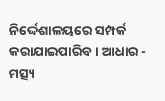ନିର୍ଦ୍ଦେଶାଳୟରେ ସମ୍ପର୍କ କରାଯାଇପାରିବ। ଆଧାର - ମତ୍ସ୍ୟ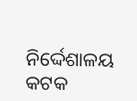ନିର୍ଦ୍ଦେଶାଳୟ କଟକ